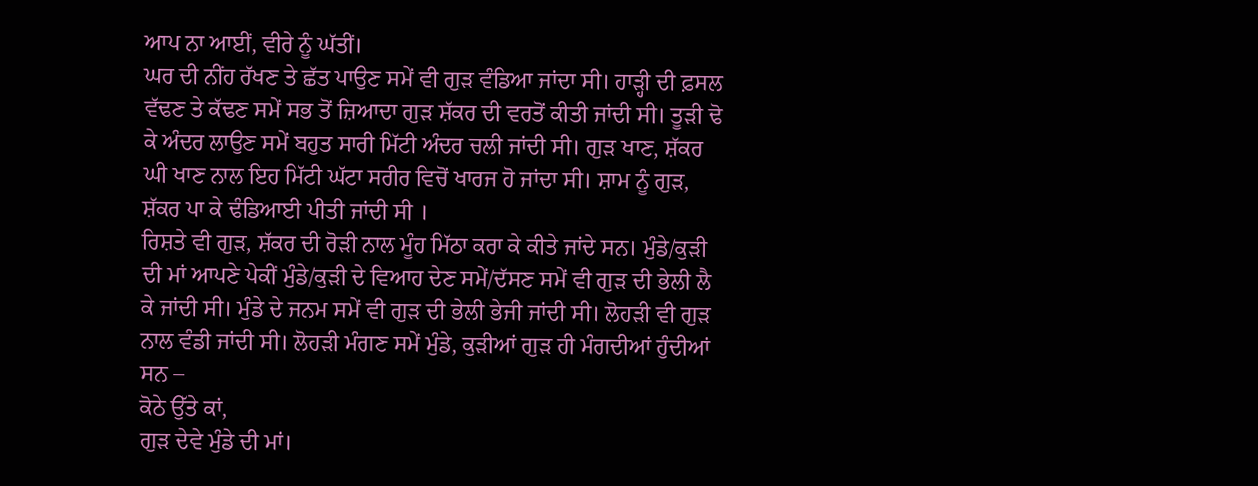ਆਪ ਨਾ ਆਈਂ, ਵੀਰੇ ਨੂੰ ਘੱਤੀਂ।
ਘਰ ਦੀ ਨੀਂਹ ਰੱਖਣ ਤੇ ਛੱਤ ਪਾਉਣ ਸਮੇਂ ਵੀ ਗੁੜ ਵੰਡਿਆ ਜਾਂਦਾ ਸੀ। ਹਾੜ੍ਹੀ ਦੀ ਫ਼ਸਲ ਵੱਢਣ ਤੇ ਕੱਢਣ ਸਮੇਂ ਸਭ ਤੋਂ ਜ਼ਿਆਦਾ ਗੁੜ ਸ਼ੱਕਰ ਦੀ ਵਰਤੋਂ ਕੀਤੀ ਜਾਂਦੀ ਸੀ। ਤੂੜੀ ਢੋ ਕੇ ਅੰਦਰ ਲਾਉਣ ਸਮੇਂ ਬਹੁਤ ਸਾਰੀ ਮਿੱਟੀ ਅੰਦਰ ਚਲੀ ਜਾਂਦੀ ਸੀ। ਗੁੜ ਖਾਣ, ਸ਼ੱਕਰ ਘੀ ਖਾਣ ਨਾਲ ਇਹ ਮਿੱਟੀ ਘੱਟਾ ਸਰੀਰ ਵਿਚੋਂ ਖਾਰਜ ਹੋ ਜਾਂਦਾ ਸੀ। ਸ਼ਾਮ ਨੂੰ ਗੁੜ, ਸ਼ੱਕਰ ਪਾ ਕੇ ਢੰਡਿਆਈ ਪੀਤੀ ਜਾਂਦੀ ਸੀ ।
ਰਿਸ਼ਤੇ ਵੀ ਗੁੜ, ਸ਼ੱਕਰ ਦੀ ਰੋੜੀ ਨਾਲ ਮੂੰਹ ਮਿੱਠਾ ਕਰਾ ਕੇ ਕੀਤੇ ਜਾਂਦੇ ਸਨ। ਮੁੰਡੇ/ਕੁੜੀ ਦੀ ਮਾਂ ਆਪਣੇ ਪੇਕੀਂ ਮੁੰਡੇ/ਕੁੜੀ ਦੇ ਵਿਆਹ ਦੇਣ ਸਮੇਂ/ਦੱਸਣ ਸਮੇਂ ਵੀ ਗੁੜ ਦੀ ਭੇਲੀ ਲੈ ਕੇ ਜਾਂਦੀ ਸੀ। ਮੁੰਡੇ ਦੇ ਜਨਮ ਸਮੇਂ ਵੀ ਗੁੜ ਦੀ ਭੇਲੀ ਭੇਜੀ ਜਾਂਦੀ ਸੀ। ਲੋਹੜੀ ਵੀ ਗੁੜ ਨਾਲ ਵੰਡੀ ਜਾਂਦੀ ਸੀ। ਲੋਹੜੀ ਮੰਗਣ ਸਮੇਂ ਮੁੰਡੇ, ਕੁੜੀਆਂ ਗੁੜ ਹੀ ਮੰਗਦੀਆਂ ਹੁੰਦੀਆਂ ਸਨ –
ਕੋਠੇ ਉੱਤੇ ਕਾਂ,
ਗੁੜ ਦੇਵੇ ਮੁੰਡੇ ਦੀ ਮਾਂ।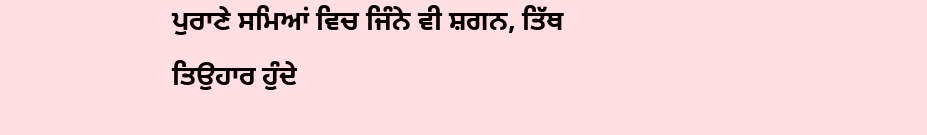ਪੁਰਾਣੇ ਸਮਿਆਂ ਵਿਚ ਜਿੰਨੇ ਵੀ ਸ਼ਗਨ, ਤਿੱਥ ਤਿਉਹਾਰ ਹੁੰਦੇ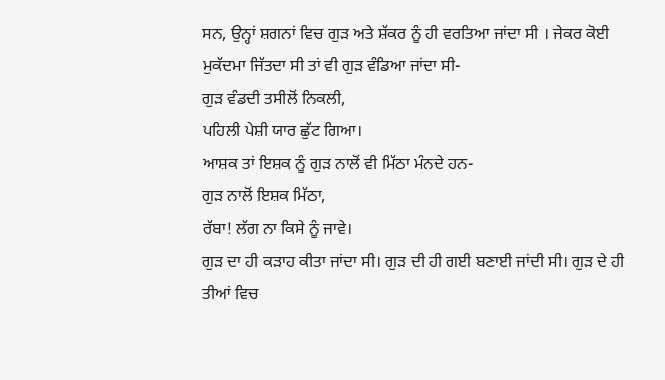ਸਨ, ਉਨ੍ਹਾਂ ਸ਼ਗਨਾਂ ਵਿਚ ਗੁੜ ਅਤੇ ਸ਼ੱਕਰ ਨੂੰ ਹੀ ਵਰਤਿਆ ਜਾਂਦਾ ਸੀ । ਜੇਕਰ ਕੋਈ ਮੁਕੱਦਮਾ ਜਿੱਤਦਾ ਸੀ ਤਾਂ ਵੀ ਗੁੜ ਵੰਡਿਆ ਜਾਂਦਾ ਸੀ-
ਗੁੜ ਵੰਡਦੀ ਤਸੀਲੋਂ ਨਿਕਲੀ,
ਪਹਿਲੀ ਪੇਸ਼ੀ ਯਾਰ ਛੁੱਟ ਗਿਆ।
ਆਸ਼ਕ ਤਾਂ ਇਸ਼ਕ ਨੂੰ ਗੁੜ ਨਾਲੋਂ ਵੀ ਮਿੱਠਾ ਮੰਨਦੇ ਹਨ-
ਗੁੜ ਨਾਲੋਂ ਇਸ਼ਕ ਮਿੱਠਾ,
ਰੱਬਾ! ਲੱਗ ਨਾ ਕਿਸੇ ਨੂੰ ਜਾਵੇ।
ਗੁੜ ਦਾ ਹੀ ਕੜਾਹ ਕੀਤਾ ਜਾਂਦਾ ਸੀ। ਗੁੜ ਦੀ ਹੀ ਗਈ ਬਣਾਈ ਜਾਂਦੀ ਸੀ। ਗੁੜ ਦੇ ਹੀ ਤੀਆਂ ਵਿਚ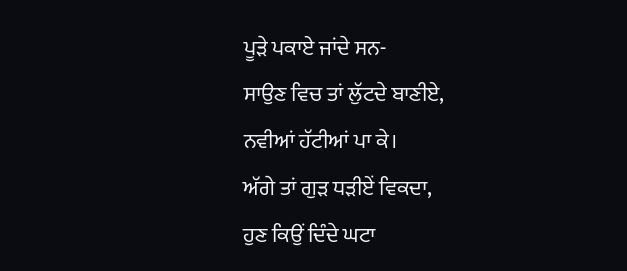ਪੂੜੇ ਪਕਾਏ ਜਾਂਦੇ ਸਨ-
ਸਾਉਣ ਵਿਚ ਤਾਂ ਲੁੱਟਦੇ ਬਾਣੀਏ,
ਨਵੀਆਂ ਹੱਟੀਆਂ ਪਾ ਕੇ।
ਅੱਗੇ ਤਾਂ ਗੁੜ ਧੜੀਏਂ ਵਿਕਦਾ,
ਹੁਣ ਕਿਉਂ ਦਿੰਦੇ ਘਟਾ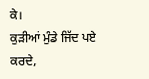ਕੇ।
ਕੁੜੀਆਂ ਮੁੰਡੇ ਜਿੱਦ ਪਏ ਕਰਦੇ,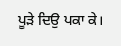ਪੂੜੇ ਦਿਉ ਪਕਾ ਕੇ।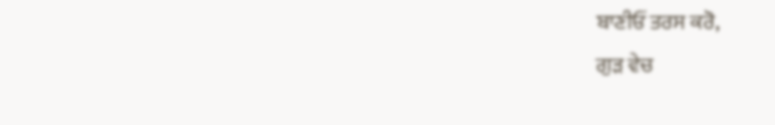ਬਾਣੀਓਂ ਤਰਸ ਕਰੋ,
ਗੁੜ ਵੇਚ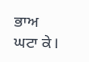ਭਾਅ ਘਟਾ ਕੇ।